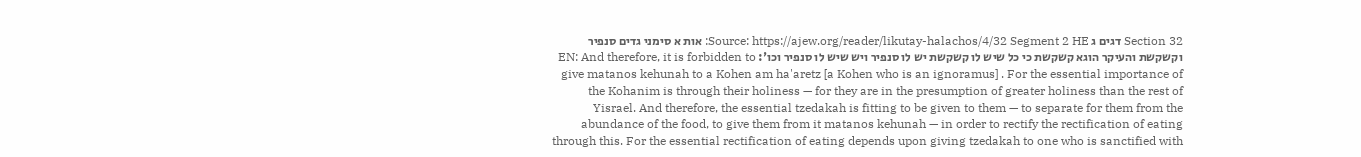Section 32 דגים ג Source: https://ajew.org/reader/likutay-halachos/4/32 Segment 2 HE: אות א סימני גדים סנפיר וקשקשת והעיקר הוגא קשקשת כי כל שיש לו קשקשת יש לו סנפיר ויש שיש לו סנפיר וכו': EN: And therefore, it is forbidden to give matanos kehunah to a Kohen am ha'aretz [a Kohen who is an ignoramus] . For the essential importance of the Kohanim is through their holiness — for they are in the presumption of greater holiness than the rest of Yisrael. And therefore, the essential tzedakah is fitting to be given to them — to separate for them from the abundance of the food, to give them from it matanos kehunah — in order to rectify the rectification of eating through this. For the essential rectification of eating depends upon giving tzedakah to one who is sanctified with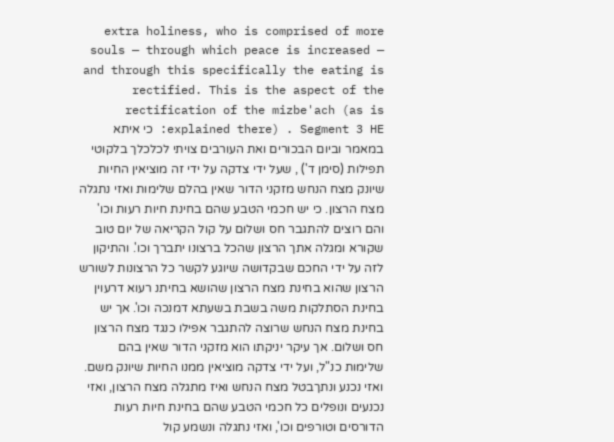extra holiness, who is comprised of more souls — through which peace is increased — and through this specifically the eating is rectified. This is the aspect of the rectification of the mizbe'ach (as is explained there) . Segment 3 HE: כי איתא במאמר וביום הבכורים ואת העורבים צויתי לכלכלך בלקוטי תפילות (סימן ד') , שעל ידי צדקה על ידי זה מוציאין החיות שיונק מצח הנחש מזקני הדור שאין בהלם שלימות ואזי נתגלה מצח הרצון. כי יש חכמי הטבע שהם בחינת חיות רעות וכו' והם רוצים להתגבר חס ושלום על קול הקריאה של יום טוב שקורא ומגלה אתך הרצון שהכל ברצונו יתברך וכו'. והתיקון לזה על ידי החכם שבקדושה שיוגע לקשר כל הרצונות לשורש הרצון שהוא בחינת מצח הרצון שהושא בחיתנ רעוא דרעוין בחינת הסתלקות משה בשבת בשעתא דמנכה וכו'. אך יש בחינת מצח הנחש שרוצה להתגבר אפילו כנגד מצח הרצון חס ושלום. אך עיקר יניקתו הוא מזקני הדור שאין בהם שלימות כנ"ל, ועל ידי צדקה מוציאין ממנו החיות שיונק משם. ואזי נכנע ונתךבטל מצח הנחש ואיז מתגלה מצח הרצון, ואזי נכנעים ונופלים כל חכמי הטבע שהם בחינת חיות רעות הדורסים וטורפים וכו', ואזי נתגלה ונשמע קול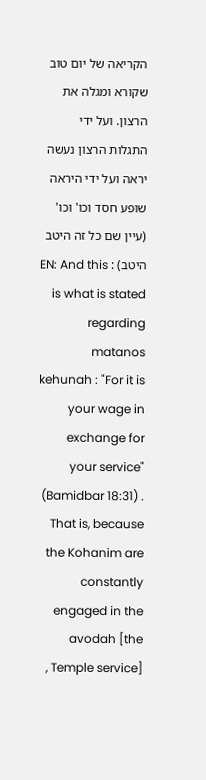הקריאה של יום טוב שקורא ומגלה את הרצון. ועל ידי התגלות הרצון נעשה יראה ועל ידי היראה שופע חסד וכו' וכו' (עיין שם כל זה היטב היטב) : EN: And this is what is stated regarding matanos kehunah : "For it is your wage in exchange for your service" (Bamidbar 18:31) . That is, because the Kohanim are constantly engaged in the avodah [the Temple service] ,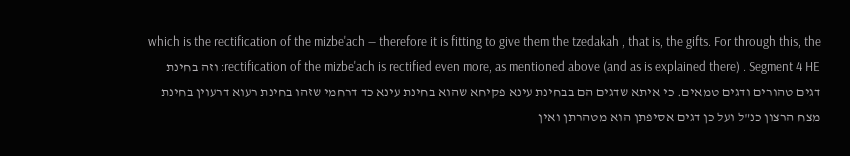which is the rectification of the mizbe'ach — therefore it is fitting to give them the tzedakah , that is, the gifts. For through this, the rectification of the mizbe'ach is rectified even more, as mentioned above (and as is explained there) . Segment 4 HE: וזה בחינת דגים טהורים ודגים טמאים. כי איתא שדגים הם בבחינת עינא פקיחא שהוא בחינת עינא כד דרחמי שזהו בחינת רעוא דרעוין בחינת מצח הרצון כנ"ל ועל כן דגים אסיפתן הוא מטהרתן ואין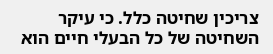צריכין שחיטה כלל. כי עיקר השחיטה של כל הבעלי חיים הוא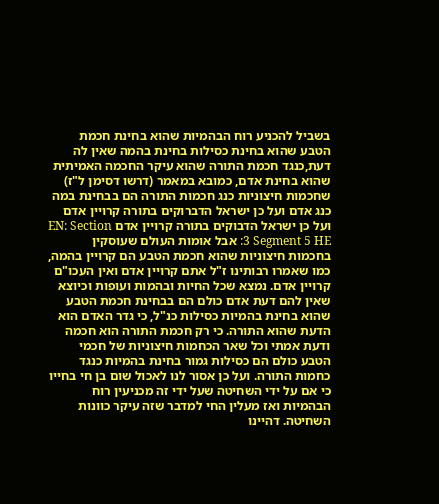בשביל להכניע רוח הבהמיות שהוא בחינת חכמת הטבע שהוא בחינת כסילות בחינת בהמה שאין לה דעת,כנגד חכמת התורה שהוא עיקר החכמה האמיתית שהוא בחינת אדם, כמובא במאמר (דרשו דסימן ל"ז) שחכמות חיצוניות כנג חכמות התורה הם בבחינת במה כנג אדם ועל כן ישראל הדברוקים בתורה קרויין אדם ועל כן ישראל הדבוקים בתורה קרויין אדם EN: Section 3 Segment 5 HE: אבל אומות העולם שעוסקין בחכמות חיצוניות שהוא חכמת הטבע הם קרויין בהמה, כמו שאמרו רבותינו ז"ל אתם קרויין אדם ואין העכו"ם קרויין אדם. נמצא שכל החיות ובהמות ועופות וכיוצא שאין להם דעת אדם כולם הם בבחינת חכמת הטבע שהוא בחינת בהמיות כסילות כנ"ל, כי גדר האדם הוא הדעת שהוא התורה. כי רק חכמת התורה הוא חכמה ודעת אמתי וכל שאר הכחמות חיצוניות של חכמי הטבע כולם הם כסילות גמור בחינת בהמיות כנגד כחמות התורה. ועל כן אסור לנו לאכול שום בן חי בחייו כי אם על ידי השחיטה שעל ידי זה מכניעין רוח הבהמיות ואז מעלין החי למדבר שזה עיקר כוונות השחיטה. דהיינו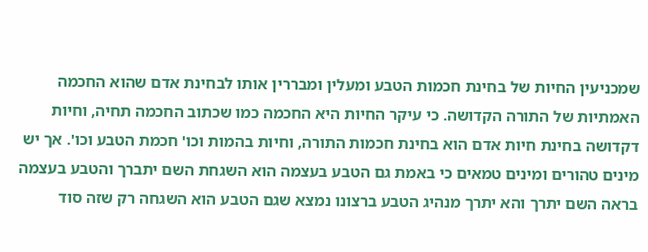שמכניעין החיות של בחינת חכמות הטבע ומעלין ומבררין אותו לבחינת אדם שהוא החכמה האמתיות של התורה הקדושה. כי עיקר החיות היא החכמה כמו שכתוב החכמה תחיה, וחיות דקדושה בחינת חיות אדם הוא בחינת חכמות התורה, וחיות בהמות וכו' חכמת הטבע וכו'. אך יש מינים טהורים ומינים טמאים כי באמת גם הטבע בעצמה הוא השגחת השם יתברך והטבע בעצמה בראה השם יתרך והא יתרך מנהיג הטבע ברצונו נמצא שגם הטבע הוא השגחה רק שזה סוד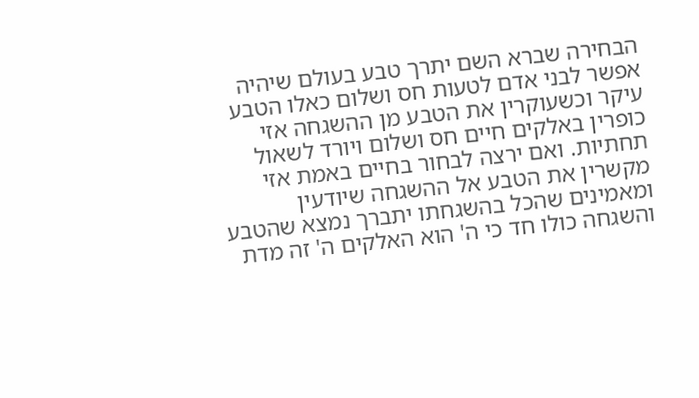הבחירה שברא השם יתרך טבע בעולם שיהיה אפשר לבני אדם לטעות חס ושלום כאלו הטבע עיקר וכשעוקרין את הטבע מן ההשגחה אזי כופרין באלקים חיים חס ושלום ויורד לשאול תחתיות. ואם ירצה לבחור בחיים באמת אזי מקשרין את הטבע אל ההשגחה שיודעין ומאמינים שהכל בהשגחתו יתברך נמצא שהטבע והשגחה כולו חד כי ה' הוא האלקים ה' זה מדת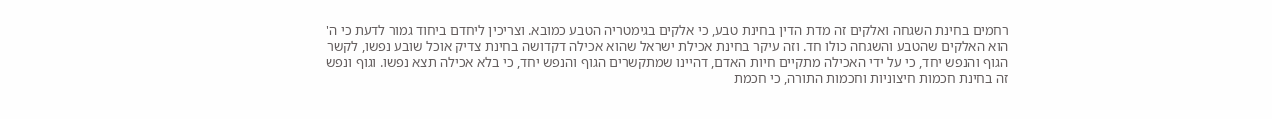רחמים בחינת השגחה ואלקים זה מדת הדין בחינת טבע, כי אלקים בגימטריה הטבע כמובא. וצריכין ליחדם ביחוד גמור לדעת כי ה' הוא האלקים שהטבע והשגחה כולו חד. וזה עיקר בחינת אכילת ישראל שהוא אכילה דקדושה בחינת צדיק אוכל שובע נפשו, לקשר הגוף והנפש יחד, כי על ידי האכילה מתקיים חיות האדם, דהיינו שמתקשרים הגוף והנפש יחד, כי בלא אכילה תצא נפשו. וגוף ונפש זה בחינת חכמות חיצוניות וחכמות התורה, כי חכמת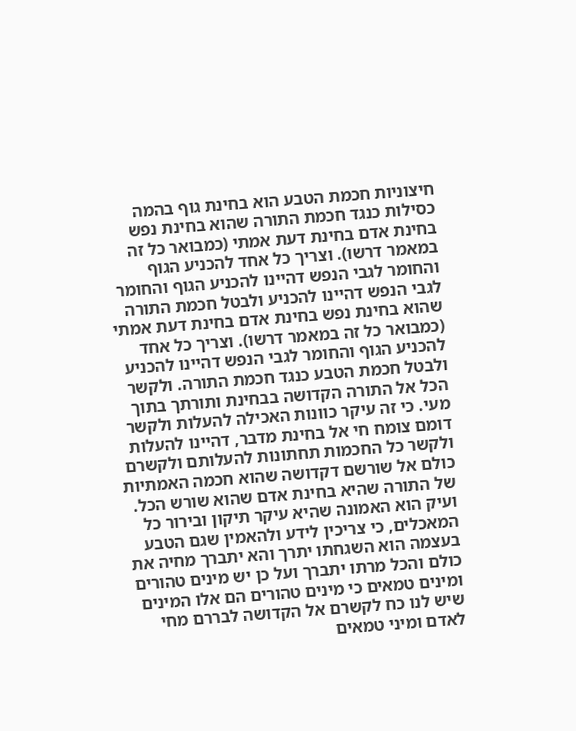חיצוניות חכמת הטבע הוא בחינת גוף בהמה כסילות כנגד חכמת התורה שהוא בחינת נפש בחינת אדם בחינת דעת אמתי (כמבואר כל זה במאמר דרשו). וצריך כל אחד להכניע הגוף והחומר לגבי הנפש דהיינו להכניע הגוף והחומר לגבי הנפש דהיינו להכניע ולבטל חכמת התורה שהוא בחינת נפש בחינת אדם בחינת דעת אמתי (כמבואר כל זה במאמר דרשו). וצריך כל אחד להכניע הגוף והחומר לגבי הנפש דהיינו להכניע ולבטל חכמת הטבע כנגד חכמת התורה. ולקשר הכל אל התורה הקדושה בבחינת ותורתך בתוך מעי. כי זה עיקר כוונות האכילה להעלות ולקשר דומם צומח חי אל בחינת מדבר, דהיינו להעלות ולקשר כל החכמות תחתונות להעלותם ולקשרם כולם אל שורשם דקדושה שהוא חכמה האמתיות של התורה שהיא בחינת אדם שהוא שורש הכל. ועיק הוא האמונה שהיא עיקר תיקון ובירור כל המאכלים, כי צריכין לידע ולהאמין שגם הטבע בעצמה הוא השגחתו יתרך והא יתברך מחיה את כולם והכל מרתו יתברך ועל כן יש מינים טהורים ומינים טמאים כי מינים טהורים הם אלו המינים שיש לנו כח לקשרם אל הקדושה לבררם מחי לאדם ומיני טמאים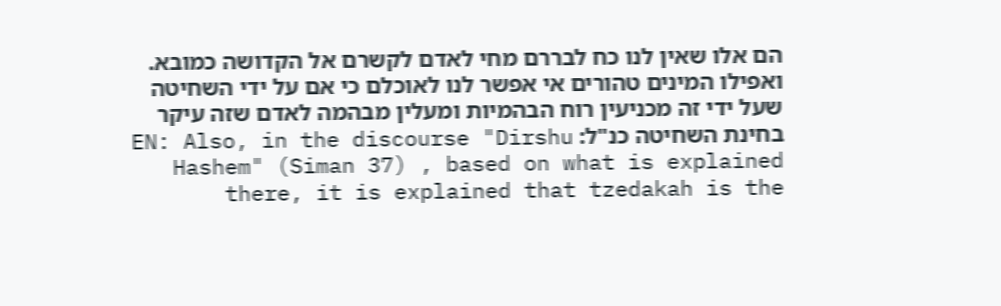הם אלו שאין לנו כח לבררם מחי לאדם לקשרם אל הקדושה כמובא. ואפילו המינים טהורים אי אפשר לנו לאוכלם כי אם על ידי השחיטה שעל ידי זה מכניעין רוח הבהמיות ומעלין מבהמה לאדם שזה עיקר בחינת השחיטה כנ"ל: EN: Also, in the discourse "Dirshu Hashem" (Siman 37) , based on what is explained there, it is explained that tzedakah is the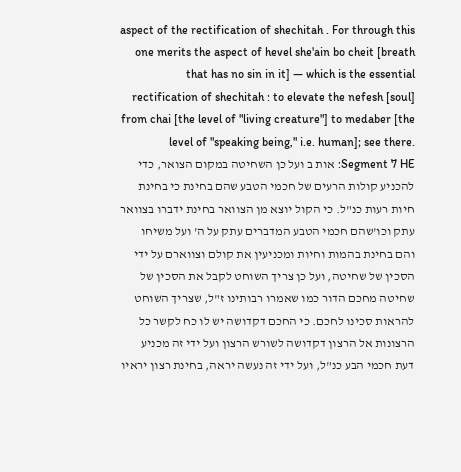aspect of the rectification of shechitah . For through this one merits the aspect of hevel she'ain bo cheit [breath that has no sin in it] — which is the essential rectification of shechitah : to elevate the nefesh [soul] from chai [the level of "living creature"] to medaber [the level of "speaking being," i.e. human]; see there. Segment 7 HE: אות ב ועל כן השחיטה במקום הצואר, כדי להכניע קולות הרעים של חכמי הטבע שהם בחינת כי בחינת חיות רעות כנ"ל. כי הקול יוצא מן הצוואר בחינת ידברו בצוואר עתק וכו'שהם חכמי הטבע המדברים עתק על ה' ועל משיחו והם בחינת בהמות וחיות ומכניעין את קולם וצווארם על ידי הסכין של שחיטה, ועל כן צריך השוחט לקבל את הסכין של שחיטה מחכם הדור כמו שאמרו רבותינו ז"ל, שצריך השוחט להראות סכינו לחכם. כי החכם דקדושה יש לו כח לקשר כל הרצונות אל הרצון דקדושה לשורש הרצון ועל ידי זה מכניע דעת חכמי הבע כנ"ל, ועל ידי זה נעשה יראה, בחינת רצון יראיו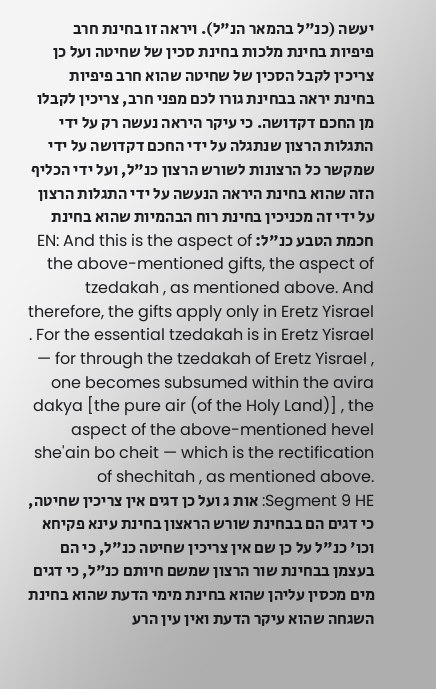יעשה (כנ"ל בהמאר הנ"ל). ויראה זו בחינת חרב פיפיות בחינת מלכות בחינת סכין של שחיטה ועל כן צריכין לקבל הסכין של שחיטה שהוא חרב פיפיות בחינת יראה בבחינת גורו לכם מפני חרב, צריכין לקבלו מן החכם דקדושה. כי עיקר היראה נעשה רק על ידי התגלות הרצון שנתגלה על ידי החכם דקדושה על ידי שמקשר כל הרצונות לשורש הרצון כנ"ל, ועל ידי הכליף הזה שהוא בחינת היראה הנעשה על ידי התגלות הרצון על ידי זה מכניכין בחינת רוח הבהמיות שהוא בחינת חכמת הטבע כנ"ל: EN: And this is the aspect of the above-mentioned gifts, the aspect of tzedakah , as mentioned above. And therefore, the gifts apply only in Eretz Yisrael . For the essential tzedakah is in Eretz Yisrael — for through the tzedakah of Eretz Yisrael , one becomes subsumed within the avira dakya [the pure air (of the Holy Land)] , the aspect of the above-mentioned hevel she'ain bo cheit — which is the rectification of shechitah , as mentioned above. Segment 9 HE: אות ג ועל כן דגים אין צריכין שחיטה, כי דגים הם בבחינת שורש הראצון בחינת עינא פקיחא וכו' כנ"ל על כן שם אין צריכין שחיטה כנ"ל, כי הם בעצמן בבחינת שור הרצון שמשם חיותם כנ"ל, כי דגים מים מכסין עליהן שהוא בחינת מימי הדעת שהוא בחינת השגחה שהוא עיקר הדעת ואין עין הרע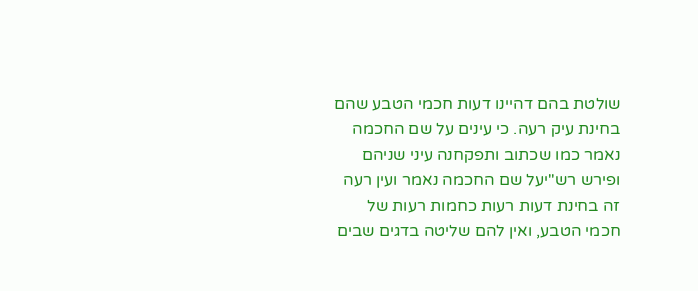שולטת בהם דהיינו דעות חכמי הטבע שהם בחינת עיק רעה. כי עינים על שם החכמה נאמר כמו שכתוב ותפקחנה עיני שניהם ופירש רש"יעל שם החכמה נאמר ועין רעה זה בחינת דעות רעות כחמות רעות של חכמי הטבע, ואין להם שליטה בדגים שבים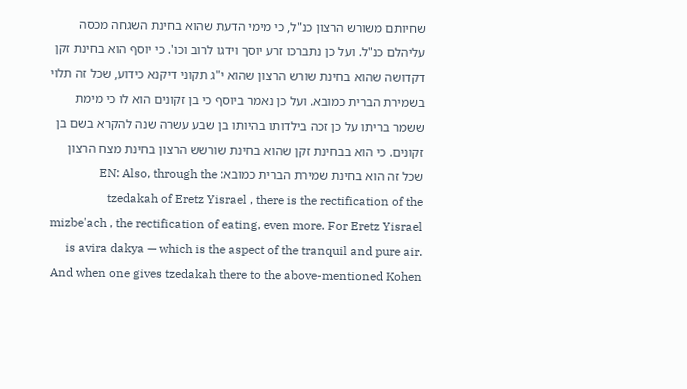שחיותם משורש הרצון כנ"ל, כי מימי הדעת שהוא בחינת השגחה מכסה עליהלם כנ"ל. ועל כן נתברכו זרע יוסך וידגו לרוב וכו'. כי יוסף הוא בחינת זקן דקדושה שהוא בחינת שורש הרצון שהוא י"ג תקוני דיקנא כידוע, שכל זה תלוי בשמירת הברית כמובא. ועל כן נאמר ביוסף כי בן זקונים הוא לו כי מימת ששמר בריתו על כן זכה בילדותו בהיותו בן שבע עשרה שנה להקרא בשם בן זקונים. כי הוא בבחינת זקן שהוא בחינת שורשש הרצון בחינת מצח הרצון שכל זה הוא בחינת שמירת הברית כמובא: EN: Also, through the tzedakah of Eretz Yisrael , there is the rectification of the mizbe'ach , the rectification of eating, even more. For Eretz Yisrael is avira dakya — which is the aspect of the tranquil and pure air. And when one gives tzedakah there to the above-mentioned Kohen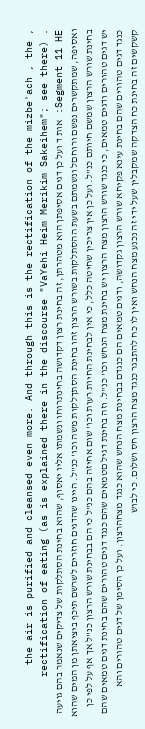, the air is purified and cleansed even more. And through this is the rectification of the mizbe'ach , the rectification of eating (as is explained there in the discourse "VaYehi Heim Merikim Sakeihem"; see there) . Segment 11 HE: אות ד ועל כן דגים אסיפתן הוא מטהרתן, זה בחינת רצון דקדושה בחינתרוחו ונשמתו אליו יאסוף, שהוא בחינת הסתלקות של צדיקים שנאמר בהם גויעה ואסיפה, שמתקשרים נפשם ורוחםל ונשמתם בשעת ההסתלקות בשורש הרצון זהו בחינת הסתךלקות משה וכו' כנ"ל. היינו שהדגים חוזרים לשרשם תיכף ביציאתן מן המים שהוא בחינת שורש הרצון שמשם חיותם כנ"ל. ועל כן אין צריכין שחיטה כלל, כי אין לבחינת החיות רעות וכו' שום אחיזה בהם כנ"ל כי הם בבחינת שורש הרצון כנ"ל אך אף על לפי כן יש דגים טהורים ודגים טמאים, כי כנגד שורש הרצון מצח הרצון יש בחינת מצח הנחש וכו' כנ"ל. וזה בחינת דגיל םטמאים שהם כנגד דגים טהורים שהם בחינת דגים טמאים שהם כנגד דגים טהורים שהם בחינת עינא פקיחא שורש הרצון גקדושה, ודגים טמאים הם כנגדם בבחינת מצח הנחש שהוא כנגד מצחהרצון. ועל כן הסימן של דגים טהורים והא קשקשים זה בחינת כח הצדקה שמקבלין שעל ידי זה נכנע מצח הנחש ואין לו כח להתבגר כנגד מצח הרצון חס ושלום. כי לבוש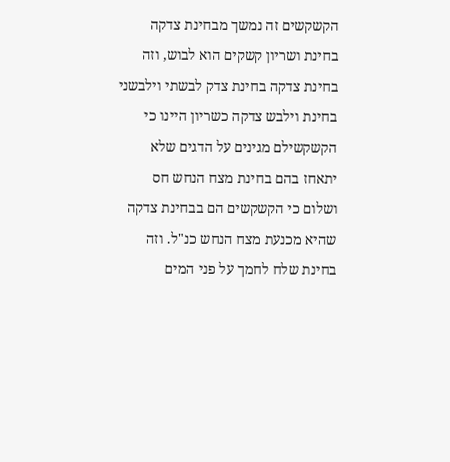הקשקשים זה נמשך מבחינת צדקה בחינת ושריון קשקים הוא לבוש, וזה בחינת צדקה בחינת צדק לבשתי וילבשני בחינת וילבש צדקה כשריון היינו כי הקשקשילם מגינים על הדגים שלא יתאחז בהם בחינת מצח הנחש חס ושלום כי הקשקשים הם בבחינת צדקה שהיא מכנעת מצח הנחש כנ"ל. וזה בחינת שלח לחמך על פני המים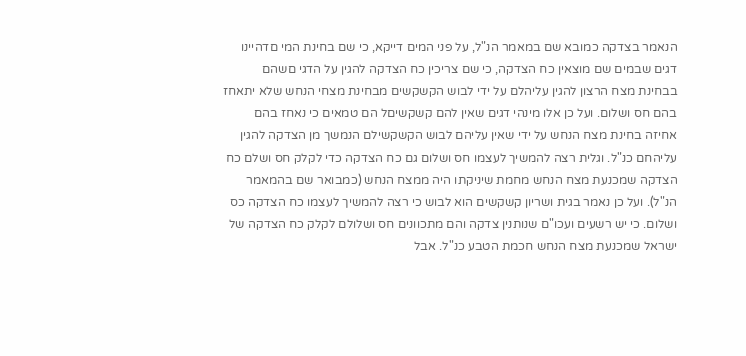הנאמר בצדקה כמובא שם במאמר הנ"ל, על פני המים דייקא, כי שם בחינת המי םדהיינו דגים שבמים שם מוצאין כח הצדקה, כי שם צריכין כח הצדקה להגין על הדגי םשהם בבחינת מצח הרצון להגין עליהלם על ידי לבוש הקשקשים מבחינת מצחי הנחש שלא יתאחז בהם חס ושלום. ועל כן אלו מינהי דגים שאין להם קשקשיםל הם טמאים כי נאחז בהם אחיזה בחינת מצח הנחש על ידי שאין עליהם לבוש הקשקשילם הנמשך מן הצדקה להגין עליהחם כנ"ל. וגלית רצה להמשיך לעצמו חס ושלום גם כח הצדקה כדי לקלק חס ושלם כח הצדקה שמכנעת מצח הנחש מחמת שיניקתו היה ממצח הנחש (כמבואר שם בהמאמר הנ"ל). ועל כן נאמר בגית ושריון קשקשים הוא לבוש כי רצה להמשיך לעצמו כח הצדקה כס ושלום. כי יש רשעים ועכו"ם שנותנין צדקה והם מתכוונים חס ושלולם לקלק כח הצדקה של ישראל שמכנעת מצח הנחש חכמת הטבע כנ"ל. אבל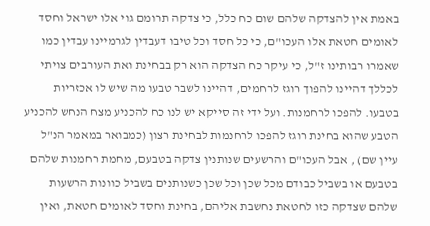באמת אין להצדקה שלהם שום כח כלל, כי צדקה תרומם גוי אלו ישראל וחסד לאומים חטאת אלו העכו"ם, כי כל חסד וכל טיבו דעבדין לגרמיינו עבדין כמו שאמרו רבותינו ז"ל, כי עיקר כח הצדקה הוא רק בבחינת ואת העורבים צויתי לכללך דהיינו להפוך רוגז לרחמים, דהיינו לשבר טבעו מה שיש לו אכזריות בטבעו. להפכו לרחמנות. ועל ידי זה סייקא יש לנו כח להכניע מצח הנחש להכניע הטבע שהוא בחינת רוגז להפכו לרחנמות לבחינת רצון (כמבואר במאמר הנ"ל עיין שם) , אבל העכו"ם והרשעים שנותנין צדקה בטבעם, מחמת רחמנות שלהם בטבעם או בשביל כבודם מכל שכן וכל שכן כשנותנים בשביל כוונות הרשעות שלהם שצדקה כזו לחטאת נחשבת אליהם, בחינת וחסד לאומים חטאת, ואין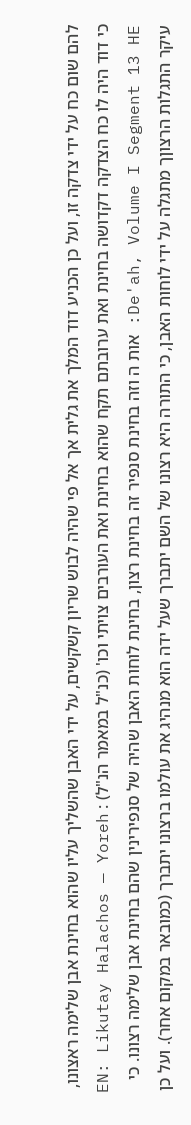להם שום כח על ידי צדקה זו, ועל כן הכניע דוד המלך את גלית אך אל פי שהיה לבוש שריון קשקשים, על ידי האבן שהשליך עליו שהוא בחינת אבן שלימה ראצונו, כי דוד היה לו כח הצדקה דקדושה בחינת ואת ערובתם תקח שהוא בחינת ואת העורבים צויתי וכו' (כנ"ל במאמר הנ"ל) : EN: Likutay Halachos — Yoreh De'ah, Volume I Segment 13 HE: אות ה וזה בחינת סנפיר זה בחינת רצון, בחינת לוחות האבן שהיה של סנפירינין שהם בחינת אבן שלימה רצונו. כי עיקר התגלות הרצוןך מתגלה על ידי לוחות האבן, כי התורה היא רצונו של השם יתברך שעל ידה הוא מנהיג את עולמו ברצונו יתברך (כמובאר במקום אחר). ועל כן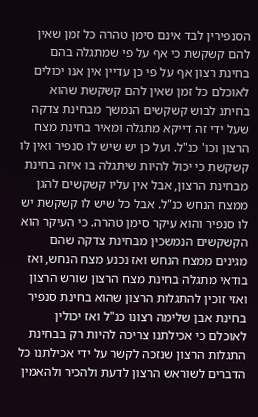הסנפירין לבד אינם סימן טהרה כל זמן שאין להם קשקשת כי אף על פי שמתגלה בהם בחינת רצון אף על פי כן עדיין אין אנו יכולים לאוכלם כל זמן שאין להם קשקשת שהוא בחיתנ לבוש קשקשים הנמשך מבחינת צדקה שעל ידי זה דייקא מתגלה ומאיר בחינת מצח הרצון וכו' כנ"ל. ועל כן יש שיש לו סנפיר ואין לו קשקשת כי יכול להיות שיתגלה בו איזה בחינת מבחינת הרצון, אבל אין עליו קשקשים להגן ממצח הנחש כנ"ל. אבל כל שיש לו קשקשת יש לו סנפיר והוא עיקר סימן טהרה. כי העיקר הוא הקשקשים הנמשכין מבחינת צדקה שהם מגינים ממצח הנחש ואז נכנע מצח הנחש, ואז בודאי מתגלה בחינת מצח הרצון שורש הרצון ואזי זוכין להתגלות הרצון שהוא בחינת סנפיר בחינת אבן שלימה רצונו כנ"ל ואז יכולין לאוכלם כי אכילתנו צריכה להיות רק בבחינת התגלות הרצון שנזכה לקשר על ידי אכילתנו כל הדברים לשוראש הרצון לדעת ולהכיר ולהאמין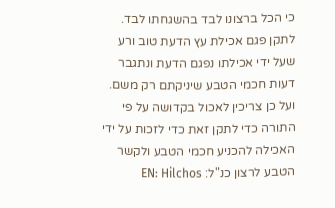כי הכל ברצונו לבד בהשגחתו לבד. לתקן פגם אכילת עץ הדעת טוב ורע שעל ידי אכילתו נפגם הדעת ונתגבר דעות חכמי הטבע שיניקתם רק משם. ועל כן צריכין לאכול בקדושה על פי התורה כדי לתקן זאת כדי לזכות על ידי האכילה להכניע חכמי הטבע ולקשר הטבע לרצון כנ"ל: EN: Hilchos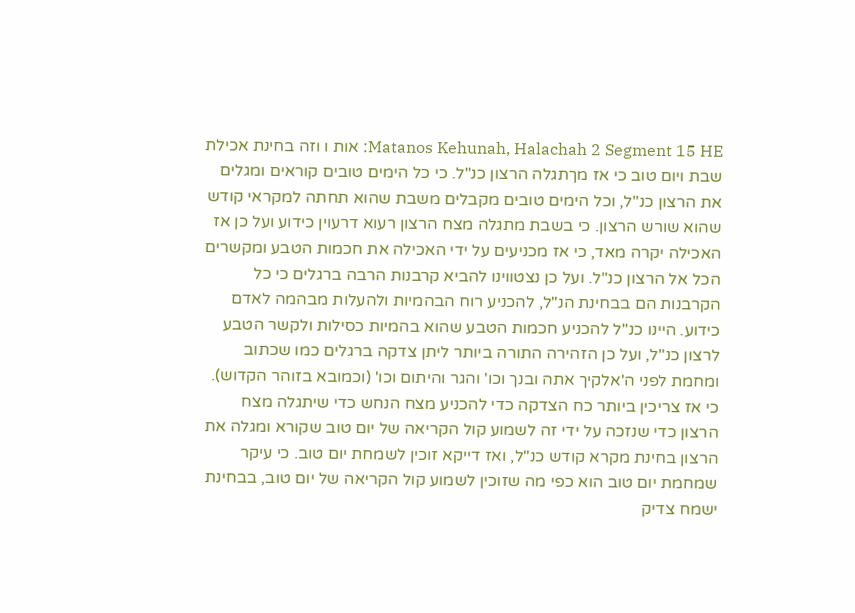Matanos Kehunah, Halachah 2 Segment 15 HE: אות ו וזה בחינת אכילת שבת ויום טוב כי אז מךתגלה הרצון כנ"ל. כי כל הימים טובים קוראים ומגלים את הרצון כנ"ל, וכל הימים טובים מקבלים משבת שהוא תחתה למקראי קודש שהוא שורש הרצון. כי בשבת מתגלה מצח הרצון רעוא דרעוין כידוע ועל כן אז האכילה יקרה מאד, כי אז מכניעים על ידי האכילה את חכמות הטבע ומקשרים הכל אל הרצון כנ"ל. ועל כן נצטווינו להביא קרבנות הרבה ברגלים כי כל הקרבנות הם בבחינת הנ"ל, להכניע רוח הבהמיות ולהעלות מבהמה לאדם כידוע. היינו כנ"ל להכניע חכמות הטבע שהוא בהמיות כסילות ולקשר הטבע לרצון כנ"ל, ועל כן הזהירה התורה ביותר ליתן צדקה ברגלים כמו שכתוב ומחמת לפני ה'אלקיך אתה ובנך וכו' והגר והיתום וכו' (וכמובא בזוהר הקדוש). כי אז צריכין ביותר כח הצדקה כדי להכניע מצח הנחש כדי שיתגלה מצח הרצון כדי שנזכה על ידי זה לשמוע קול הקריאה של יום טוב שקורא ומגלה את הרצון בחינת מקרא קודש כנ"ל, ואז דייקא זוכין לשמחת יום טוב. כי עיקר שמחמת יום טוב הוא כפי מה שזוכין לשמוע קול הקריאה של יום טוב, בבחינת ישמח צדיק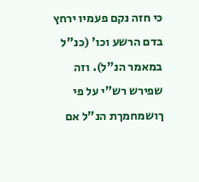כי חזה נקם פעמיו ירחץ בדם הרשע וכו' (כנ"ל במאמר הנ"ל). וזה שפירש רש"י על פי ךושמחמךת הנ"ל אם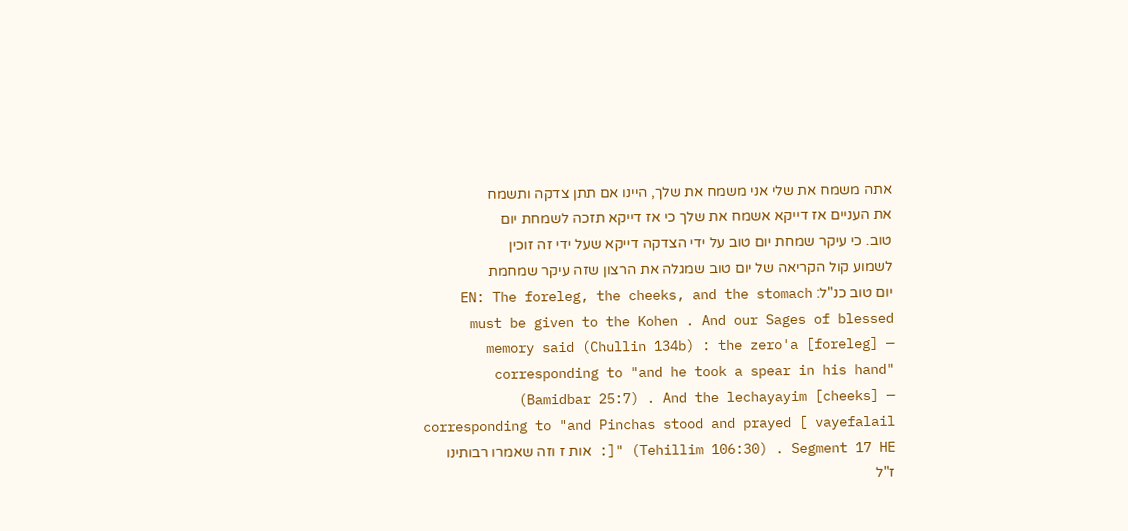אתה משמח את שלי אני משמח את שלך, היינו אם תתן צדקה ותשמח את העניים אז דייקא אשמח את שלך כי אז דייקא תזכה לשמחת יום טוב. כי עיקר שמחת יום טוב על ידי הצדקה דייקא שעל ידי זה זוכין לשמוע קול הקריאה של יום טוב שמגלה את הרצון שזה עיקר שמחמת יום טוב כנ"ל: EN: The foreleg, the cheeks, and the stomach must be given to the Kohen . And our Sages of blessed memory said (Chullin 134b) : the zero'a [foreleg] — corresponding to "and he took a spear in his hand" (Bamidbar 25:7) . And the lechayayim [cheeks] — corresponding to "and Pinchas stood and prayed [ vayefalail ]" (Tehillim 106:30) . Segment 17 HE: אות ז וזה שאמרו רבותינו ז"ל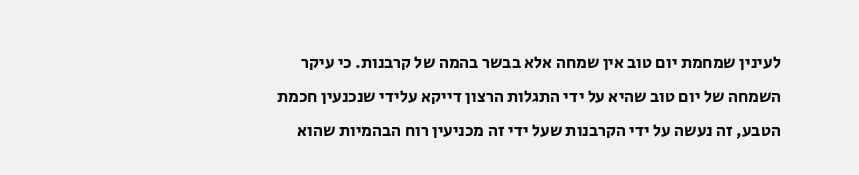לעינין שמחמת יום טוב אין שמחה אלא בבשר בהמה של קרבנות. כי עיקר השמחה של יום טוב שהיא על ידי התגלות הרצון דייקא עלידי שנכנעין חכמת הטבע, זה נעשה על ידי הקרבנות שעל ידי זה מכניעין רוח הבהמיות שהוא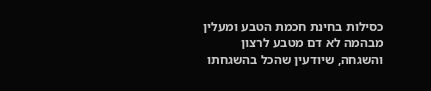כסילות בחינת חכמת הטבע ומעלין מבהמה לא דם מטבע לרצון והשגחה, שיודעין שהכל בהשגחתו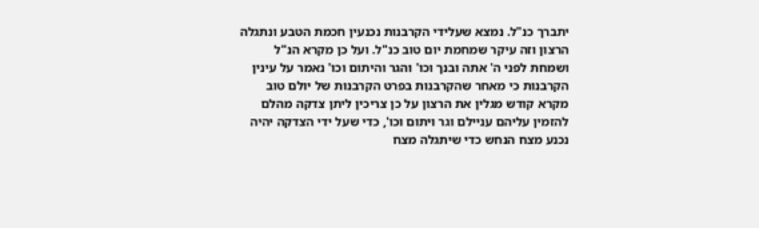יתברך כנ"ל. נמצא שעלידי הקרבנות נכנעין חכמת הטבע ונתגלה הרצון וזה עיקר שמחמת יום טוב כנ"ל. ועל כן מקרא הנ"ל ושמחת לפני ה' אתה ובנך וכו' והגר והיתום וכו' נאמר על עינין הקרבנות כי מאחר שהקרבנות בפרט הקרבנות של יולם טוב מקרא קודש מגלין את הרצון על כן צריכין ליתן צדקה מהלם להזמין עליהם עניילם וגר ויתום וכו', כדי שעל ידי הצדקה יהיה נכנע מצח הנחש כדי שיתגלה מצח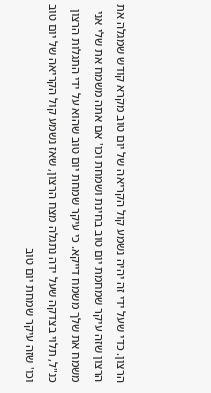הרצון. כדי שעל ידי זה יהיה נשמע קול הקריאה של יום טוב מקרא קודש שמגלה את הרצון שזה עיקר שמחמת יום טוב בחינת ושמחת וכו' אם אתה משמח את שלי אני משמח את שלך משמח דייקא. כי עיקר שמחת יום טוב שהוא על ידי התגלות הרצון כנ"ל, תלוי בצדקה שעל ידה נתגלה מצח הרצון, שאז נשמע קול הקריאה של יום טוב וכו' שזה עיקר שמחת יום טוב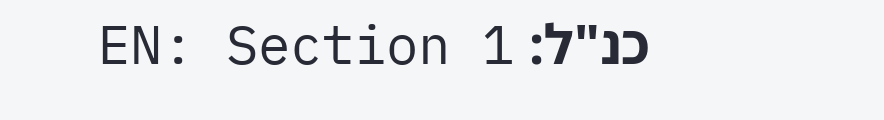כנ"ל: EN: Section 1